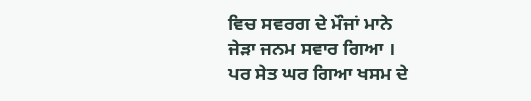ਵਿਚ ਸਵਰਗ ਦੇ ਮੌਜਾਂ ਮਾਨੇ
ਜੇੜਾ ਜਨਮ ਸਵਾਰ ਗਿਆ ।
ਪਰ ਸੇਤ ਘਰ ਗਿਆ ਖਸਮ ਦੇ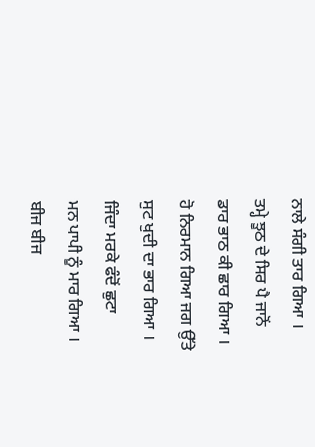ਨਾਲੇ ਸੰਗੀ ਤਾਰ ਗਿਆ ।
ਤਮ੍ਹੇ ਝੂਠ ਦੇ ਸਿਰ ਪੈ ਜਾਨੋਂ
ਡਾਰ ਭਾਠ ਕੀ ਛਾਰ ਗਿਆ ।
ਹੋ ਨਿਰਮਾਨ ਗਿਆ ਜਗ ਉੱਤੇ
ਸੁਟ ਖੁਦੀ ਦਾ ਭਾਰ ਗਿਆ ।
ਜਿੰਦਾ ਮਰਕੇ ਫੰਦੋਂ ਛੁਟਾ
ਮਨ ਪਾਪੀ ਨੂੰ ਮਾਰ ਗਿਆ ।
ਬੀਜ ਬੀਜ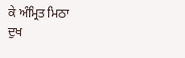ਕੇ ਅੰਮ੍ਰਿਤ ਮਿਠਾ
ਦੁਖ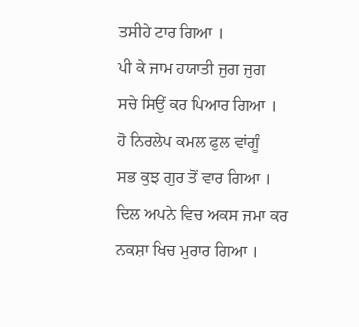ਤਸੀਹੇ ਟਾਰ ਗਿਆ ।
ਪੀ ਕੇ ਜਾਮ ਹਯਾਤੀ ਜੁਗ ਜੁਗ
ਸਚੇ ਸਿਉਂ ਕਰ ਪਿਆਰ ਗਿਆ ।
ਹੋ ਨਿਰਲੇਪ ਕਮਲ ਫੁਲ ਵਾਂਗੂੰ
ਸਭ ਕੁਝ ਗੁਰ ਤੋਂ ਵਾਰ ਗਿਆ ।
ਦਿਲ ਅਪਨੇ ਵਿਚ ਅਕਸ ਜਮਾ ਕਰ
ਨਕਸ਼ਾ ਖਿਚ ਮੁਰਾਰ ਗਿਆ ।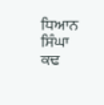ਧਿਆਨ ਸਿੰਘਾ ਕਢ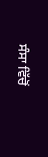ਸੰਸਾ ਵਿੱਚੋਂ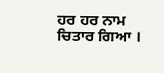ਹਰ ਹਰ ਨਾਮ ਚਿਤਾਰ ਗਿਆ ।